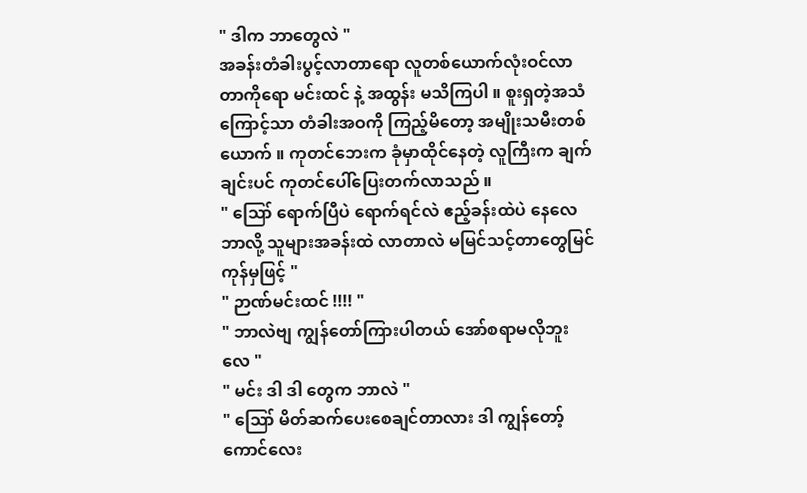" ဒါက ဘာတွေလဲ "
အခန်းတံခါးပွင့်လာတာရော လူတစ်ယောက်လုံးဝင်လာတာကိုရော မင်းထင် နဲ့ အထွန်း မသိကြပါ ။ စူးရှတဲ့အသံကြောင့်သာ တံခါးအဝကို ကြည့်မိတော့ အမျိုးသမီးတစ်ယောက် ။ ကုတင်ဘေးက ခုံမှာထိုင်နေတဲ့ လူကြီးက ချက်ချင်းပင် ကုတင်ပေါ်ပြေးတက်လာသည် ။
" ဪ ရောက်ပြီပဲ ရောက်ရင်လဲ ဧည့်ခန်းထဲပဲ နေလေ ဘာလို့ သူများအခန်းထဲ လာတာလဲ မမြင်သင့်တာတွေမြင်ကုန်မှဖြင့် "
" ဉာဏ်မင်းထင် !!!! "
" ဘာလဲဗျ ကျွန်တော်ကြားပါတယ် အော်စရာမလိုဘူးလေ "
" မင်း ဒါ ဒါ တွေက ဘာလဲ "
" ဪ မိတ်ဆက်ပေးစေချင်တာလား ဒါ ကျွန်တော့်ကောင်လေး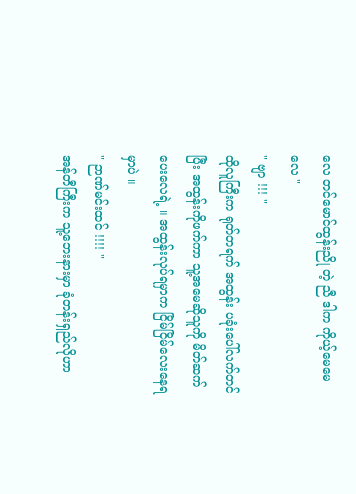လေ တင်မောင်ထွန်းညို တဲ့ ညီ ဒါက ကိုယ့်မေမေလေ "
" ဗျာ !!! "
ထိုလူကြီးက ရုတ်တရက် အထွန်း ပခုံးပေါ်လက်တင်ပြီး အထွန်းကိုဖက်ကာ သူ့အမေဆိုသူကို မိတ်ဆက်ပေးလေရဲ့ ။ အထွန်းလုပ်ရမှာက ငြိမ်ငြိမ်လေးနေရမှာပဲ ။
" ဉာဏ်မင်းထင် !!!! "
အန်တီကြီးက သူ့ဘေးနားမှာ ခုံတန်းရှည်လိုဟာ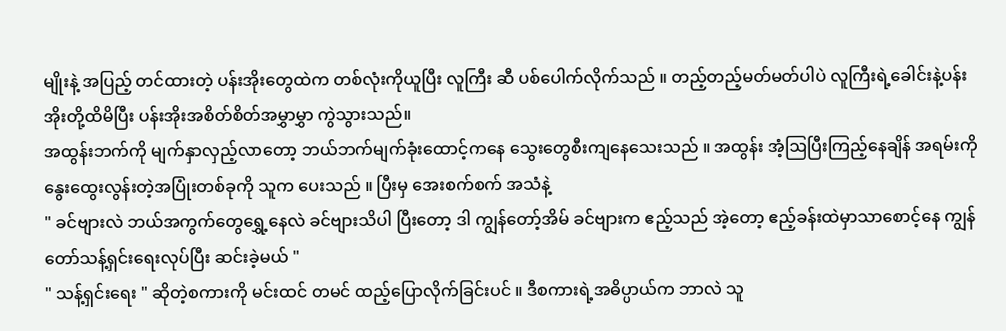မျိုးနဲ့ အပြည့် တင်ထားတဲ့ ပန်းအိုးတွေထဲက တစ်လုံးကိုယူပြီး လူကြီး ဆီ ပစ်ပေါက်လိုက်သည် ။ တည့်တည့်မတ်မတ်ပါပဲ လူကြီးရဲ့ခေါင်းနဲ့ပန်းအိုးတို့ထိမိပြီး ပန်းအိုးအစိတ်စိတ်အမွှာမွှာ ကွဲသွားသည်။
အထွန်းဘက်ကို မျက်နှာလှည့်လာတော့ ဘယ်ဘက်မျက်ခုံးထောင့်ကနေ သွေးတွေစီးကျနေသေးသည် ။ အထွန်း အံ့ဩပြီးကြည့်နေချိန် အရမ်းကို နွေးထွေးလွန်းတဲ့အပြုံးတစ်ခုကို သူက ပေးသည် ။ ပြီးမှ အေးစက်စက် အသံနဲ့
" ခင်ဗျားလဲ ဘယ်အကွက်တွေရွှေ့နေလဲ ခင်ဗျားသိပါ ပြီးတော့ ဒါ ကျွန်တော့်အိမ် ခင်ဗျားက ဧည့်သည် အဲ့တော့ ဧည့်ခန်းထဲမှာသာစောင့်နေ ကျွန်တော်သန့်ရှင်းရေးလုပ်ပြီး ဆင်းခဲ့မယ် "
" သန့်ရှင်းရေး " ဆိုတဲ့စကားကို မင်းထင် တမင် ထည့်ပြောလိုက်ခြင်းပင် ။ ဒီစကားရဲ့အဓိပ္ပာယ်က ဘာလဲ သူ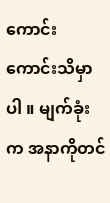ကောင်းကောင်းသိမှာပါ ။ မျက်ခုံးက အနာကိုတင်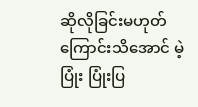ဆိုလိုခြင်းမဟုတ်ကြောင်းသိအောင် မဲ့ပြုံး ပြုံးပြ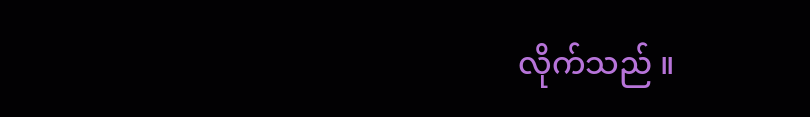လိုက်သည် ။